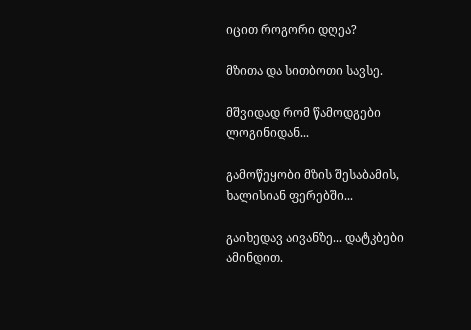იცით როგორი დღეა?

მზითა და სითბოთი სავსე.

მშვიდად რომ წამოდგები ლოგინიდან...

გამოწეყობი მზის შესაბამის, ხალისიან ფერებში...

გაიხედავ აივანზე... დატკბები ამინდით.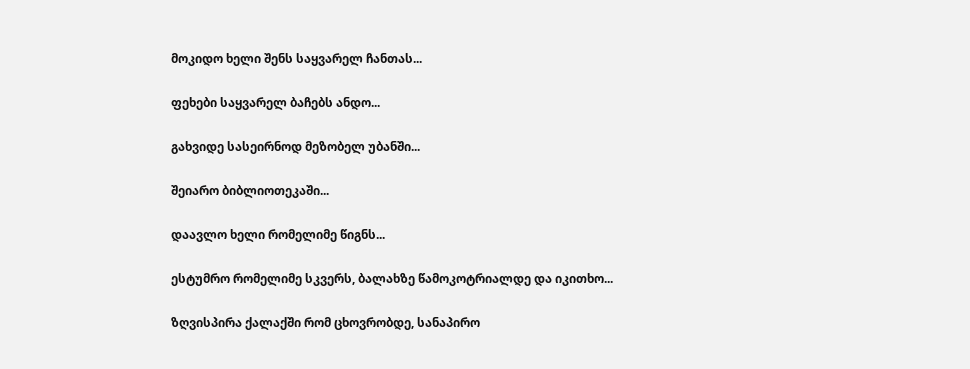მოკიდო ხელი შენს საყვარელ ჩანთას...

ფეხები საყვარელ ბაჩებს ანდო...

გახვიდე სასეირნოდ მეზობელ უბანში...

შეიარო ბიბლიოთეკაში...

დაავლო ხელი რომელიმე წიგნს...

ესტუმრო რომელიმე სკვერს, ბალახზე წამოკოტრიალდე და იკითხო...

ზღვისპირა ქალაქში რომ ცხოვრობდე, სანაპირო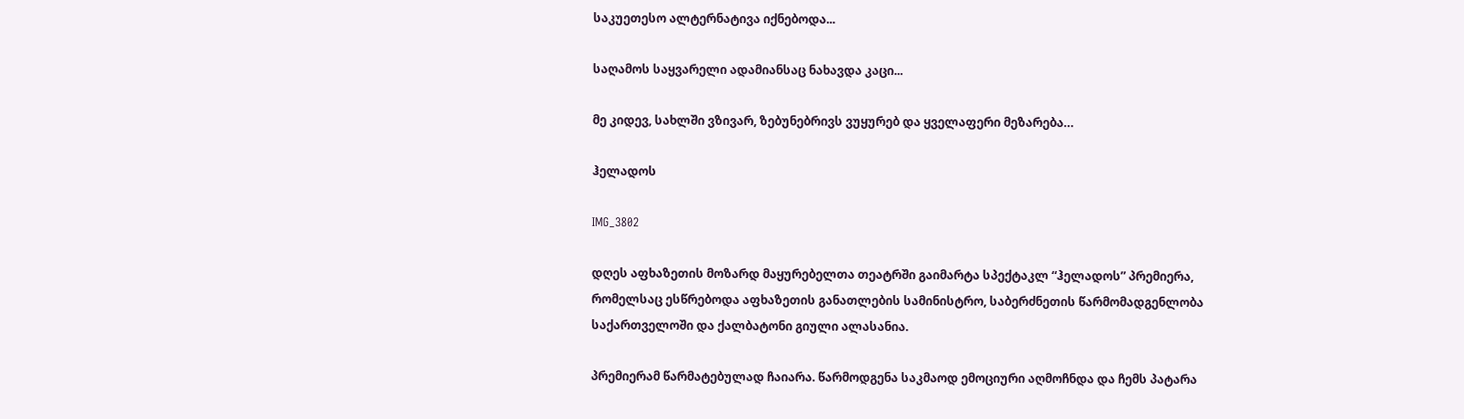საკუეთესო ალტერნატივა იქნებოდა...

საღამოს საყვარელი ადამიანსაც ნახავდა კაცი...

მე კიდევ, სახლში ვზივარ, ზებუნებრივს ვუყურებ და ყველაფერი მეზარება…

ჰელადოს

IMG_3802

დღეს აფხაზეთის მოზარდ მაყურებელთა თეატრში გაიმარტა სპექტაკლ “ჰელადოს” პრემიერა, რომელსაც ესწრებოდა აფხაზეთის განათლების სამინისტრო, საბერძნეთის წარმომადგენლობა საქართველოში და ქალბატონი გიული ალასანია.

პრემიერამ წარმატებულად ჩაიარა. წარმოდგენა საკმაოდ ემოციური აღმოჩნდა და ჩემს პატარა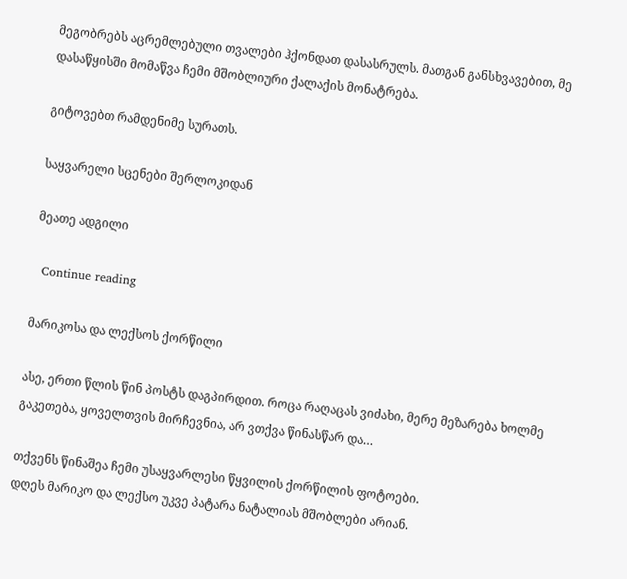მეგობრებს აცრემლებული თვალები ჰქონდათ დასასრულს. მათგან განსხვავებით, მე დასაწყისში მომაწვა ჩემი მშობლიური ქალაქის მონატრება.

გიტოვებთ რამდენიმე სურათს.

საყვარელი სცენები შერლოკიდან

მეათე ადგილი

  Continue reading

მარიკოსა და ლექსოს ქორწილი

ასე, ერთი წლის წინ პოსტს დაგპირდით. როცა რაღაცას ვიძახი, მერე მეზარება ხოლმე გაკეთება, ყოველთვის მირჩევნია, არ ვთქვა წინასწარ და…

თქვენს წინაშეა ჩემი უსაყვარლესი წყვილის ქორწილის ფოტოები.
დღეს მარიკო და ლექსო უკვე პატარა ნატალიას მშობლები არიან.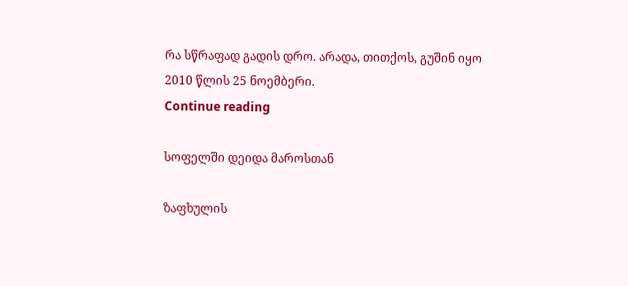რა სწრაფად გადის დრო. არადა, თითქოს, გუშინ იყო 2010 წლის 25 ნოემბერი.
Continue reading

სოფელში დეიდა მაროსთან

ზაფხულის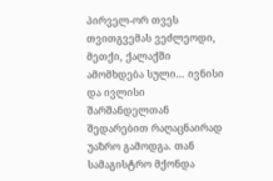პირველ-ორ თვეს თვითგვემას ვეძლეოდი, მეთქი, ქალაქში ამომხდება სული… ივნისი და ივლისი შარშანდელთან შედარებით რაღაცნაირად უაზრო გამოდგა. თან სამაგისტრო მქონდა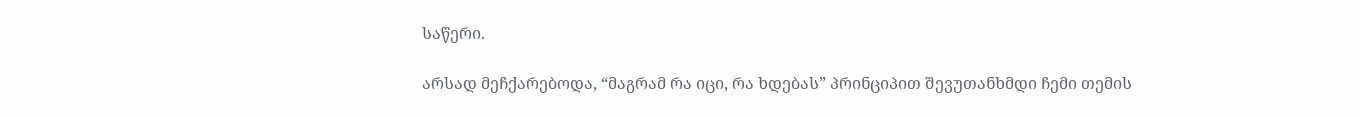საწერი.

არსად მეჩქარებოდა, “მაგრამ რა იცი, რა ხდებას” პრინციპით შევუთანხმდი ჩემი თემის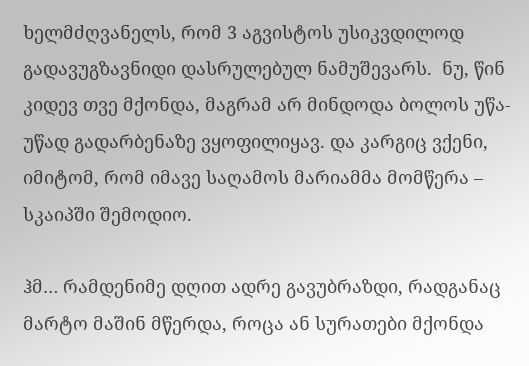ხელმძღვანელს, რომ 3 აგვისტოს უსიკვდილოდ გადავუგზავნიდი დასრულებულ ნამუშევარს.  ნუ, წინ კიდევ თვე მქონდა, მაგრამ არ მინდოდა ბოლოს უწა-უწად გადარბენაზე ვყოფილიყავ. და კარგიც ვქენი, იმიტომ, რომ იმავე საღამოს მარიამმა მომწერა – სკაიპში შემოდიო.

ჰმ… რამდენიმე დღით ადრე გავუბრაზდი, რადგანაც მარტო მაშინ მწერდა, როცა ან სურათები მქონდა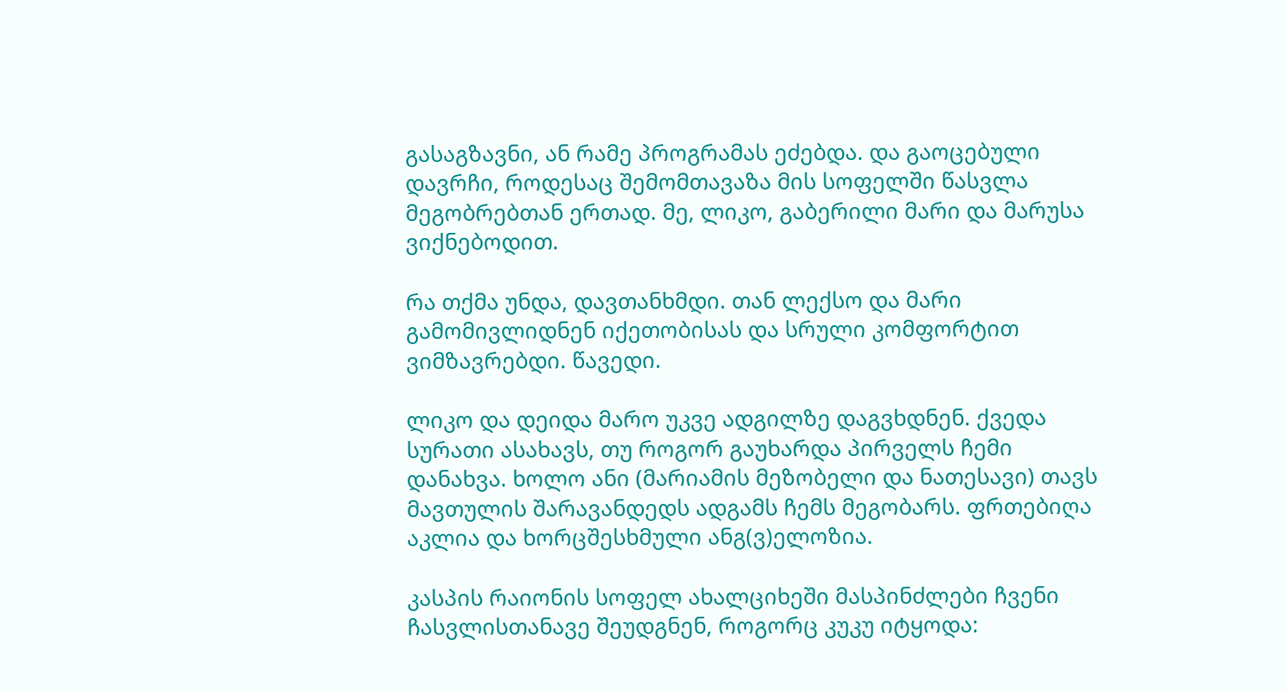გასაგზავნი, ან რამე პროგრამას ეძებდა. და გაოცებული დავრჩი, როდესაც შემომთავაზა მის სოფელში წასვლა მეგობრებთან ერთად. მე, ლიკო, გაბერილი მარი და მარუსა ვიქნებოდით.

რა თქმა უნდა, დავთანხმდი. თან ლექსო და მარი გამომივლიდნენ იქეთობისას და სრული კომფორტით ვიმზავრებდი. წავედი.

ლიკო და დეიდა მარო უკვე ადგილზე დაგვხდნენ. ქვედა სურათი ასახავს, თუ როგორ გაუხარდა პირველს ჩემი დანახვა. ხოლო ანი (მარიამის მეზობელი და ნათესავი) თავს მავთულის შარავანდედს ადგამს ჩემს მეგობარს. ფრთებიღა აკლია და ხორცშესხმული ანგ(ვ)ელოზია.

კასპის რაიონის სოფელ ახალციხეში მასპინძლები ჩვენი ჩასვლისთანავე შეუდგნენ, როგორც კუკუ იტყოდა: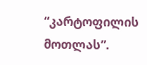“კარტოფილის მოთლას”.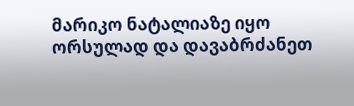მარიკო ნატალიაზე იყო ორსულად და დავაბრძანეთ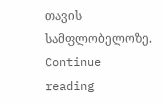თავის სამფლობელოზე. Continue reading